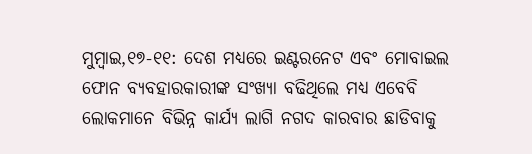ମୁମ୍ବାଇ,୧୭-୧୧: ଦେଶ ମଧ୍ୟରେ ଇଣ୍ଟରନେଟ ଏବଂ ମୋବାଇଲ ଫୋନ ବ୍ୟବହାରକାରୀଙ୍କ ସଂଖ୍ୟା ବଢିଥିଲେ ମଧ୍ୟ ଏବେବି ଲୋକମାନେ ବିଭିନ୍ନ କାର୍ଯ୍ୟ ଲାଗି ନଗଦ କାରବାର ଛାଡିବାକୁ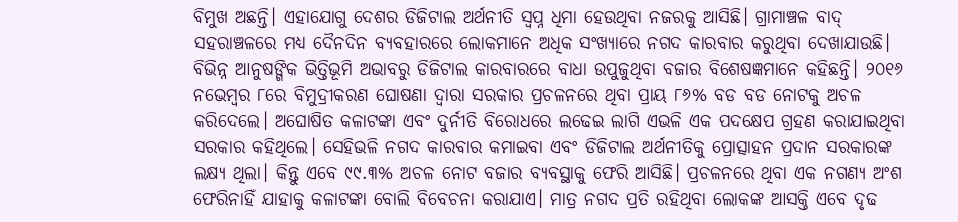ବିମୁଖ ଅଛନ୍ତି। ଏହାଯୋଗୁ ଦେଶର ଡିଜିଟାଲ ଅର୍ଥନୀତି ସ୍ବପ୍ନ ଧିମା ହେଉଥିବା ନଜରକୁ ଆସିଛି। ଗ୍ରାମାଞ୍ଚଳ ବାଦ୍ ସହରାଞ୍ଚଳରେ ମଧ୍ୟ ଦୈନଦିନ ବ୍ୟବହାରରେ ଲୋକମାନେ ଅଧିକ ସଂଖ୍ୟାରେ ନଗଦ କାରବାର କରୁଥିବା ଦେଖାଯାଉଛି। ବିଭିନ୍ନ ଆନୁଷଙ୍ଗିକ ଭିତ୍ତିଭୂମି ଅଭାବରୁ ଡିଜିଟାଲ କାରବାରରେ ବାଧା ଉପୁଜୁଥିବା ବଜାର ବିଶେଷଜ୍ଞମାନେ କହିଛନ୍ତି। ୨୦୧୬ ନଭେମ୍ବର ୮ରେ ବିମୁଦ୍ରୀକରଣ ଘୋଷଣା ଦ୍ୱାରା ସରକାର ପ୍ରଚଳନରେ ଥିବା ପ୍ରାୟ ୮୬% ବଡ ବଡ ନୋଟକୁ ଅଚଳ କରିଦେଲେ। ଅଘୋଷିତ କଳାଟଙ୍କା ଏବଂ ଦୁର୍ନୀତି ବିରୋଧରେ ଲଢେଇ ଲାଗି ଏଭଳି ଏକ ପଦକ୍ଷେପ ଗ୍ରହଣ କରାଯାଇଥିବା ସରକାର କହିଥିଲେ। ସେହିଭଳି ନଗଦ କାରବାର କମାଇବା ଏବଂ ଡିଜିଟାଲ ଅର୍ଥନୀତିକୁ ପ୍ରୋତ୍ସାହନ ପ୍ରଦାନ ସରକାରଙ୍କ ଲକ୍ଷ୍ୟ ଥିଲା। କିନ୍ତୁ ଏବେ ୯୯.୩% ଅଚଳ ନୋଟ ବଜାର ବ୍ୟବସ୍ଥାକୁ ଫେରି ଆସିଛି। ପ୍ରଚଳନରେ ଥିବା ଏକ ନଗଣ୍ୟ ଅଂଶ ଫେରିନାହିଁ ଯାହାକୁ କଳାଟଙ୍କା ବୋଲି ବିବେଚନା କରାଯାଏ। ମାତ୍ର ନଗଦ ପ୍ରତି ରହିଥିବା ଲୋକଙ୍କ ଆସକ୍ତି ଏବେ ଦୃଢ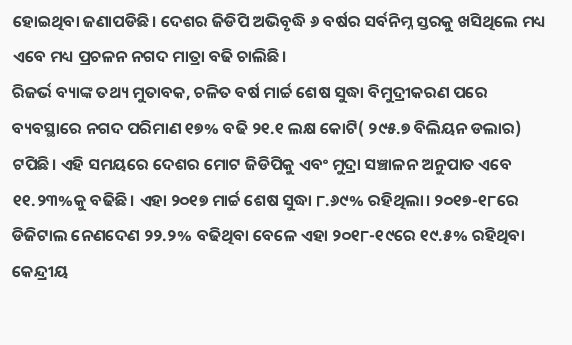ହୋଇଥିବା ଜଣାପଡିଛି। ଦେଶର ଜିଡିପି ଅଭିବୃଦ୍ଧି ୬ ବର୍ଷର ସର୍ବନିମ୍ନ ସ୍ତରକୁ ଖସିଥିଲେ ମଧ୍ୟ ଏବେ ମଧ୍ୟ ପ୍ରଚଳନ ନଗଦ ମାତ୍ରା ବଢି ଚାଲିଛି।
ରିଜର୍ଭ ବ୍ୟାଙ୍କ ତଥ୍ୟ ମୁତାବକ, ଚଳିତ ବର୍ଷ ମାର୍ଚ୍ଚ ଶେଷ ସୁଦ୍ଧା ବିମୁଦ୍ରୀକରଣ ପରେ ବ୍ୟବସ୍ଥାରେ ନଗଦ ପରିମାଣ ୧୭% ବଢି ୨୧.୧ ଲକ୍ଷ କୋଟି( ୨୯୫.୭ ବିଲିୟନ ଡଲାର) ଟପିଛି। ଏହି ସମୟରେ ଦେଶର ମୋଟ ଜିଡିପିକୁ ଏବଂ ମୁଦ୍ରା ସଞ୍ଚାଳନ ଅନୁପାତ ଏବେ ୧୧.୨୩%କୁ ବଢିଛି। ଏହା ୨୦୧୭ ମାର୍ଚ୍ଚ ଶେଷ ସୁଦ୍ଧା ୮.୬୯% ରହିଥିଲା। ୨୦୧୭-୧୮ରେ ଡିଜିଟାଲ ନେଣଦେଣ ୨୨.୨% ବଢିଥିବା ବେଳେ ଏହା ୨୦୧୮-୧୯ରେ ୧୯.୫% ରହିଥିବା କେନ୍ଦ୍ରୀୟ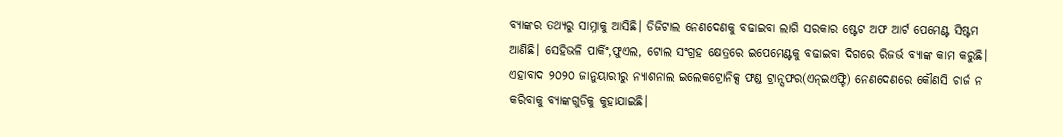ବ୍ୟାଙ୍କର ତଥ୍ୟରୁ ସାମ୍ନାକୁ ଆସିଛି। ଡିଜିଟାଲ ନେଣଦେଣକୁ ବଢାଇବା ଲାଗି ସରକାର ଷ୍ଟେଟ ଅଫ ଆର୍ଟ ପେମେଣ୍ଟ ସିଷ୍ଟମ ଆଣିଛି। ସେହିଭଳି ପାର୍କିଂ,ଫୁଏଲ, ଟୋଲ ସଂଗ୍ରହ କ୍ଷେତ୍ରରେ ଇପେମେଣ୍ଟକୁ ବଢାଇବା ଦିଗରେ ରିଜର୍ଭ ବ୍ୟାଙ୍କ କାମ କରୁଛି। ଏହାବାଦ ୨୦୨୦ ଜାନୁୟାରୀରୁ ନ୍ୟାଶନାଲ ଇଲେକଟ୍ରୋନିକ୍ସ ଫଣ୍ଡ ଟ୍ରାନ୍ସଫର(ଏନ୍ଇଏଫ୍ଟି) ନେଣଦେଣରେ କୌଣସି ଚାର୍ଜ ନ କରିବାକୁ ବ୍ୟାଙ୍କଗୁଡିକୁ କୁହାଯାଇଛି।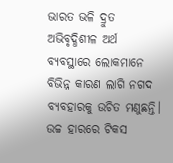ଭାରତ ଭଳି ଦ୍ରୁତ ଅଭିବୃଦ୍ଧିଶୀଳ ଅର୍ଥ ବ୍ୟବସ୍ଥାରେ ଲୋକମାନେ ବିଭିନ୍ନ କାରଣ ଲାଗି ନଗଦ ବ୍ୟବହାରକୁ ଉଚିତ ମଣୁଛନ୍ତି। ଉଚ୍ଚ ହାରରେ ଟିକସ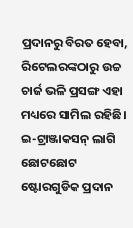ପ୍ରଦାନରୁ ବିରତ ହେବା, ରିଟେଲରଙ୍କଠାରୁ ଉଚ୍ଚ ଚାର୍ଜ ଭଳି ପ୍ରସଙ୍ଗ ଏହା ମଧ୍ୟରେ ସାମିଲ ରହିଛି। ଇ-ଟ୍ରାଞ୍ଜାକସନ୍ ଲାଗି ଛୋଟଛୋଟ ଷ୍ଟୋରଗୁଡିକ ପ୍ରଦାନ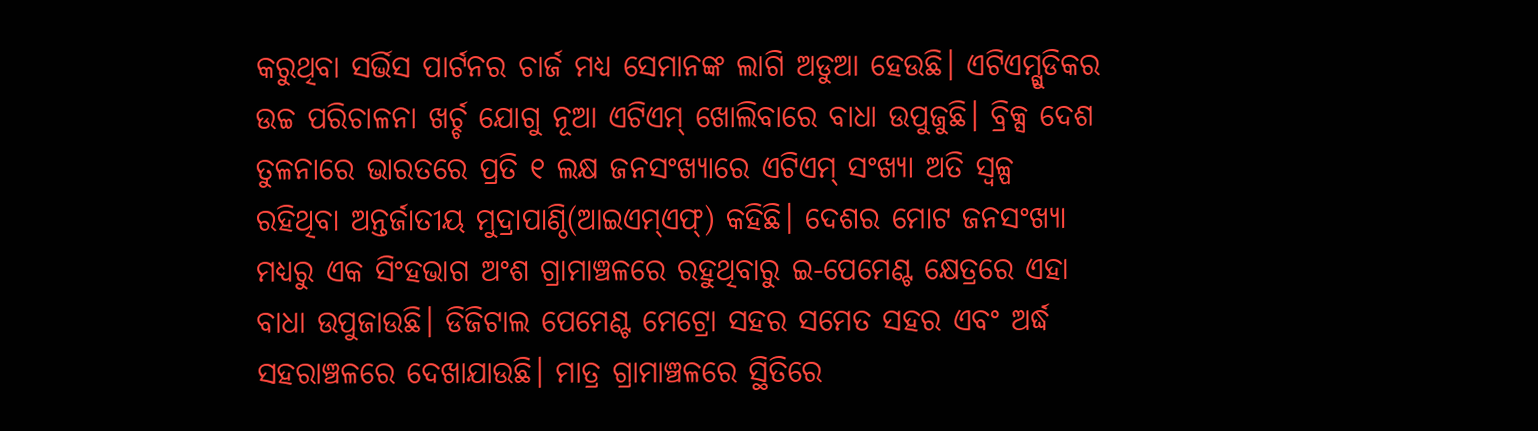କରୁଥିବା ସର୍ଭିସ ପାର୍ଟନର ଚାର୍ଜ ମଧ୍ୟ ସେମାନଙ୍କ ଲାଗି ଅଡୁଆ ହେଉଛି। ଏଟିଏମ୍ଗୁଡିକର ଉଚ୍ଚ ପରିଚାଳନା ଖର୍ଚ୍ଚ ଯୋଗୁ ନୂଆ ଏଟିଏମ୍ ଖୋଲିବାରେ ବାଧା ଉପୁଜୁଛି। ବ୍ରିକ୍ସ ଦେଶ ତୁଳନାରେ ଭାରତରେ ପ୍ରତି ୧ ଲକ୍ଷ ଜନସଂଖ୍ୟାରେ ଏଟିଏମ୍ ସଂଖ୍ୟା ଅତି ସ୍ବଳ୍ପ ରହିଥିବା ଅନ୍ତର୍ଜାତୀୟ ମୁଦ୍ରାପାଣ୍ଠି(ଆଇଏମ୍ଏଫ୍) କହିଛି। ଦେଶର ମୋଟ ଜନସଂଖ୍ୟା ମଧ୍ୟରୁ ଏକ ସିଂହଭାଗ ଅଂଶ ଗ୍ରାମାଞ୍ଚଳରେ ରହୁଥିବାରୁ ଇ-ପେମେଣ୍ଟ କ୍ଷେତ୍ରରେ ଏହା ବାଧା ଉପୁଜାଉଛି। ଡିଜିଟାଲ ପେମେଣ୍ଟ ମେଟ୍ରୋ ସହର ସମେତ ସହର ଏବଂ ଅର୍ଦ୍ଧ ସହରାଞ୍ଚଳରେ ଦେଖାଯାଉଛି। ମାତ୍ର ଗ୍ରାମାଞ୍ଚଳରେ ସ୍ଥିତିରେ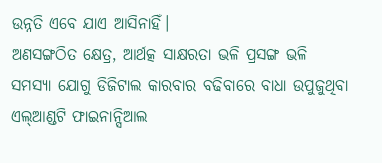ଉନ୍ନତି ଏବେ ଯାଏ ଆସିନାହିଁ।
ଅଣସଙ୍ଗଠିତ କ୍ଷେତ୍ର, ଆର୍ଥତ୍କ ସାକ୍ଷରତା ଭଳି ପ୍ରସଙ୍ଗ ଭଳି ସମସ୍ୟା ଯୋଗୁ ଡିଜିଟାଲ କାରବାର ବଢିବାରେ ବାଧା ଉପୁଜୁଥିବା ଏଲ୍ଆଣ୍ଡଟି ଫାଇନାନ୍ସିଆଲ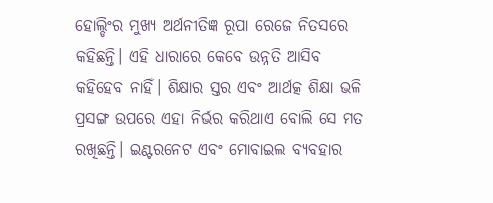ହୋଲ୍ଡିଂର ମୁଖ୍ୟ ଅର୍ଥନୀତିଜ୍ଞ ରୂପା ରେଜେ ନିତସରେ କହିଛନ୍ତି। ଏହି ଧାରାରେ କେବେ ଉନ୍ନତି ଆସିବ କହିହେବ ନାହିଁ। ଶିକ୍ଷାର ସ୍ତର ଏବଂ ଆର୍ଥତ୍କ ଶିକ୍ଷା ଭଳି ପ୍ରସଙ୍ଗ ଉପରେ ଏହା ନିର୍ଭର କରିଥାଏ ବୋଲି ସେ ମତ ରଖିଛନ୍ତି। ଇଣ୍ଟରନେଟ ଏବଂ ମୋବାଇଲ ବ୍ୟବହାର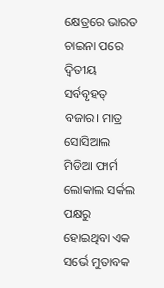କ୍ଷେତ୍ରରେ ଭାରତ ଚାଇନା ପରେ ଦ୍ୱିତୀୟ ସର୍ବବୃହତ୍ ବଜାର। ମାତ୍ର ସୋସିଆଲ ମିଡିଆ ଫାର୍ମ ଲୋକାଲ ସର୍କଲ ପକ୍ଷରୁ ହୋଇଥିବା ଏକ ସର୍ଭେ ମୁତାବକ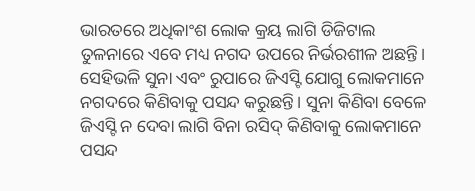ଭାରତରେ ଅଧିକାଂଶ ଲୋକ କ୍ରୟ ଲାଗି ଡିଜିଟାଲ ତୁଳନାରେ ଏବେ ମଧ୍ୟ ନଗଦ ଉପରେ ନିର୍ଭରଶୀଳ ଅଛନ୍ତି। ସେହିଭଳି ସୁନା ଏବଂ ରୁପାରେ ଜିଏସ୍ଟି ଯୋଗୁ ଲୋକମାନେ ନଗଦରେ କିଣିବାକୁ ପସନ୍ଦ କରୁଛନ୍ତି। ସୁନା କିଣିବା ବେଳେ ଜିଏସ୍ଟି ନ ଦେବା ଲାଗି ବିନା ରସିଦ୍ କିଣିବାକୁ ଲୋକମାନେ ପସନ୍ଦ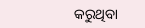କରୁଥିବା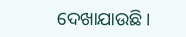ଦେଖାଯାଉଛି।